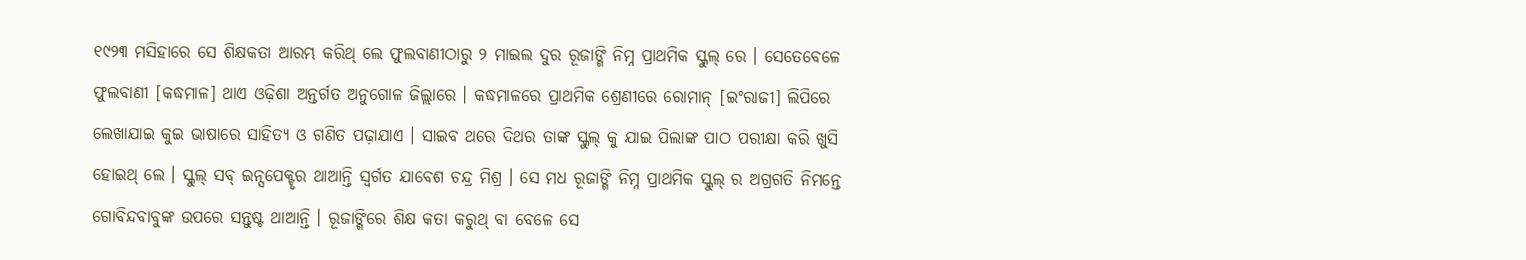୧୯୨୩ ମସିହାରେ ସେ ଶିକ୍ଷକତା ଆରମ୍ଭ କରିଥ୍ ଲେ ଫୁଲବାଣୀଠାରୁ ୨ ମାଇଲ ଦୁର ରୂଜାଙ୍ଗି ନିମ୍ନ ପ୍ରାଥମିକ ସ୍କୁଲ୍ ରେ । ସେତେବେଳେ ଫୁଲବାଣୀ [କଦ୍ଧମାଳ] ଥାଏ ଓଢ଼ିଶା ଅନ୍ତର୍ଗତ ଅନୁଗୋଳ ଜିଲ୍ଲାରେ । କଦ୍ଧମାଳରେ ପ୍ରାଥମିକ ଶ୍ରେଣୀରେ ରୋମାନ୍ [ଇଂରାଜୀ] ଲିପିରେ ଲେଖାଯାଇ କୁଇ ଭାଷାରେ ସାହିତ୍ୟ ଓ ଗଣିତ ପଢ଼ାଯାଏ । ସାଇବ ଥରେ ଦିଥର ତାଙ୍କ ସ୍କୁଲ୍ କୁ ଯାଇ ପିଲାଙ୍କ ପାଠ ପରୀକ୍ଷା କରି ଖୁସି ହୋଇଥ୍ ଲେ । ସ୍କୁଲ୍ ସବ୍ ଇନ୍ସପେକ୍ଟୃର ଥାଆନ୍ତି ସ୍ୱର୍ଗତ ଯାବେଶ ଚନ୍ଦ୍ର ମିଶ୍ର । ସେ ମଧ ରୂଜାଙ୍ଗି ନିମ୍ନ ପ୍ରାଥମିକ ସ୍କୁଲ୍ ର ଅଗ୍ରଗତି ନିମନ୍ତେ ଗୋବିନ୍ଦବାବୁଙ୍କ ଉପରେ ସନ୍ତୁଷ୍ଟ ଥାଆନ୍ତି । ରୂଜାଙ୍ଗିରେ ଶିକ୍ଷ କତା କରୁଥ୍ ବା ବେଳେ ସେ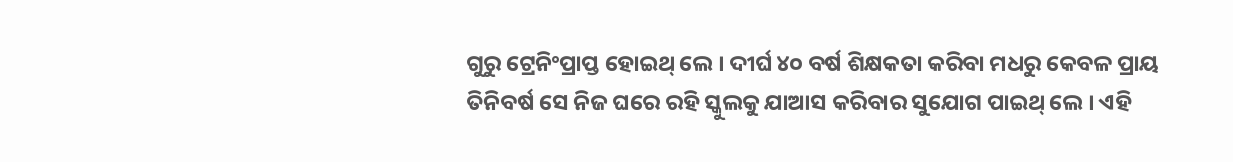ଗୁରୁ ଟ୍ରେନିଂପ୍ରାପ୍ତ ହୋଇଥ୍ ଲେ । ଦୀର୍ଘ ୪୦ ବର୍ଷ ଶିକ୍ଷକତା କରିବା ମଧରୁ କେବଳ ପ୍ରାୟ ତିନିବର୍ଷ ସେ ନିଜ ଘରେ ରହି ସ୍କୁଲକୁ ଯାଆସ କରିବାର ସୁଯୋଗ ପାଇଥ୍ ଲେ । ଏହି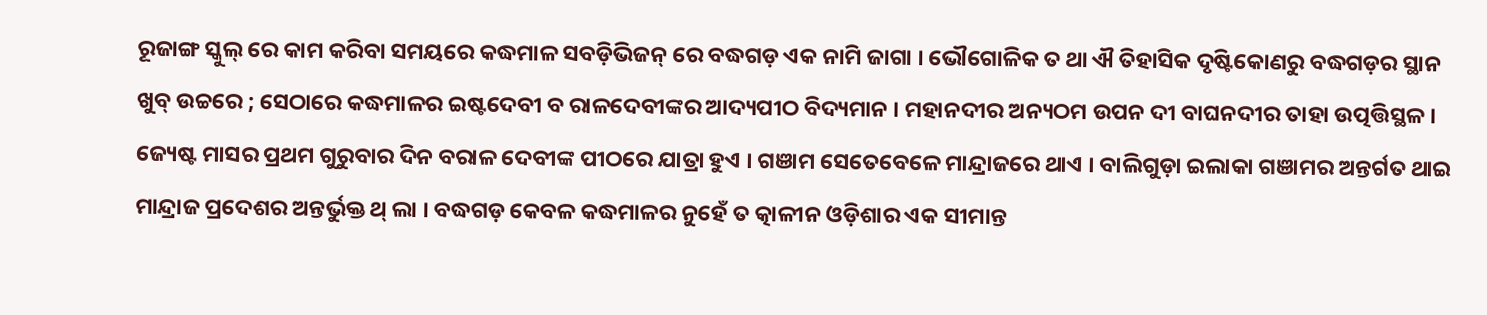ରୂଜାଙ୍ଗ ସ୍କୁଲ୍ ରେ କାମ କରିବା ସମୟରେ କଦ୍ଧମାଳ ସବଡ଼ିଭିଜନ୍ ରେ ବଦ୍ଧଗଡ଼ ଏକ ନାମି ଜାଗା । ଭୌଗୋଳିକ ତ ଥା ଐ ତିହାସିକ ଦୃଷ୍ଟିକୋଣରୁ ବଦ୍ଧଗଡ଼ର ସ୍ଥାନ ଖୁବ୍ ଉଚ୍ଚରେ ; ସେଠାରେ କଦ୍ଧମାଳର ଇଷ୍ଟଦେବୀ ବ ରାଳଦେବୀଙ୍କର ଆଦ୍ୟପୀଠ ବିଦ୍ୟମାନ । ମହାନଦୀର ଅନ୍ୟଠମ ଉପନ ଦୀ ବାଘନଦୀର ତାହା ଉତ୍ପତ୍ତିସ୍ଥଳ । ଜ୍ୟେଷ୍ଟ ମାସର ପ୍ରଥମ ଗୁରୁବାର ଦିନ ବରାଳ ଦେବୀଙ୍କ ପୀଠରେ ଯାତ୍ରା ହୁଏ । ଗଞାମ ସେତେବେଳେ ମାନ୍ଦ୍ରାଜରେ ଥାଏ । ବାଲିଗୁଡ଼ା ଇଲାକା ଗଞାମର ଅନ୍ତର୍ଗତ ଥାଇ ମାନ୍ଦ୍ରାଜ ପ୍ରଦେଶର ଅନ୍ତର୍ଭୁକ୍ତ ଥ୍ ଲା । ବଦ୍ଧଗଡ଼ କେବଳ କଦ୍ଧମାଳର ନୁହେଁ ତ ତ୍କାଳୀନ ଓଡ଼ିଶାର ଏକ ସୀମାନ୍ତ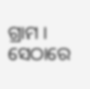ଗ୍ରାମ । ସେଠାରେ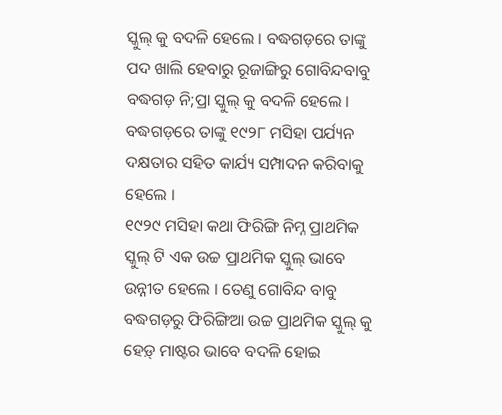ସ୍କୁଲ୍ କୁ ବଦଳି ହେଲେ । ବଦ୍ଧଗଡ଼ରେ ତାଙ୍କୁ ପଦ ଖାଲି ହେବାରୁ ରୂଜାଙ୍ଗିରୁ ଗୋବିନ୍ଦବାବୁ ବଦ୍ଧଗଡ଼ ନି;ପ୍ରା ସ୍କୁଲ୍ କୁ ବଦଳି ହେଲେ । ବଦ୍ଧଗଡ଼ରେ ତାଙ୍କୁ ୧୯୨୮ ମସିହା ପର୍ଯ୍ୟନ ଦକ୍ଷତାର ସହିତ କାର୍ଯ୍ୟ ସମ୍ପାଦନ କରିବାକୁ ହେଲେ ।
୧୯୨୯ ମସିହା କଥା ଫିରିଙ୍ଗି ନିମ୍ନ ପ୍ରାଥମିକ ସ୍କୁଲ୍ ଟି ଏକ ଉଚ୍ଚ ପ୍ରାଥମିକ ସ୍କୁଲ୍ ଭାବେ ଉନ୍ନୀତ ହେଲେ । ତେଣୁ ଗୋବିନ୍ଦ ବାବୁ ବଦ୍ଧଗଡ଼ରୁ ଫିରିଙ୍ଗିଆ ଉଚ୍ଚ ପ୍ରାଥମିକ ସ୍କୁଲ୍ କୁ ହେଡ଼୍ ମାଷ୍ଟର ଭାବେ ବଦଳି ହୋଇ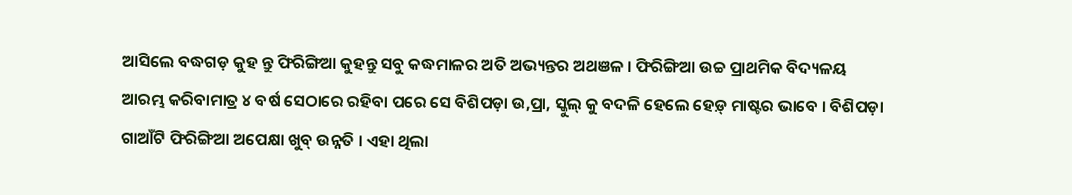ଆସିଲେ ବଦ୍ଧଗଡ଼ କୁହ ନ୍ତୁ ଫିରିଙ୍ଗିଆ କୁହନ୍ତୁ ସବୁ କଦ୍ଧମାଳର ଅତି ଅଭ୍ୟନ୍ତର ଅଥଞଳ । ଫିରିଙ୍ଗିଆ ଉଚ୍ଚ ପ୍ରାଥମିକ ବିଦ୍ୟଳୟ ଆରମ୍ଭ କରିବାମାତ୍ର ୪ ବର୍ଷ ସେଠାରେ ରହିବା ପରେ ସେ ବିଶିପଡ଼ା ଉ,ପ୍ରା, ସ୍କୁଲ୍ କୁ ବଦଳି ହେଲେ ହେଡ଼୍ ମାଷ୍ଟର ଭାବେ । ବିଶିପଡ଼ା ଗାଆଁଟି ଫିରିଙ୍ଗିଆ ଅପେକ୍ଷା ଖୁବ୍ ଉନ୍ନତି । ଏହା ଥିଲା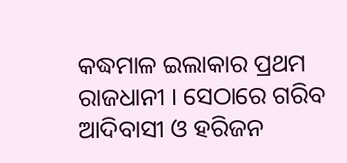କଦ୍ଧମାଳ ଇଲାକାର ପ୍ରଥମ ରାଜଧାନୀ । ସେଠାରେ ଗରିବ ଆଦିବାସୀ ଓ ହରିଜନ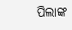ପିଲାଙ୍କ